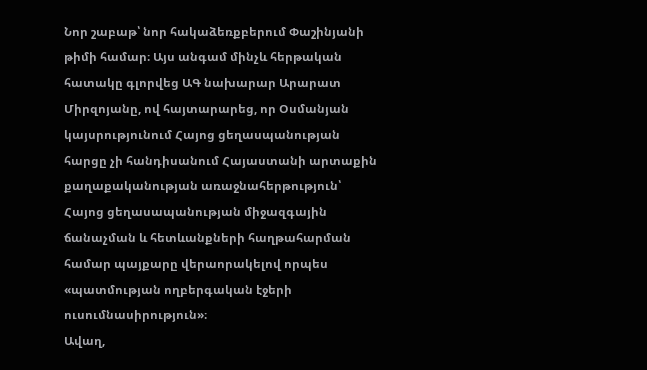Նոր շաբաթ՝ նոր հակաձեռքբերում Փաշինյանի թիմի համար։ Այս անգամ մինչև հերթական հատակը գլորվեց ԱԳ նախարար Արարատ Միրզոյանը, ով հայտարարեց, որ Օսմանյան կայսրությունում Հայոց ցեղասպանության հարցը չի հանդիսանում Հայաստանի արտաքին քաղաքականության առաջնահերթություն՝ Հայոց ցեղասապանության միջազգային ճանաչման և հետևանքների հաղթահարման համար պայքարը վերաորակելով որպես «պատմության ողբերգական էջերի ուսումնասիրություն»։
Ավաղ,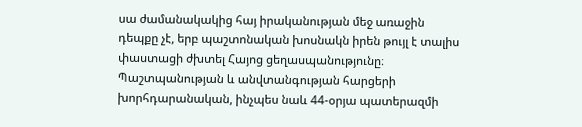սա ժամանակակից հայ իրականության մեջ առաջին դեպքը չէ, երբ պաշտոնական խոսնակն իրեն թույլ է տալիս փաստացի ժխտել Հայոց ցեղասպանությունը։ Պաշտպանության և անվտանգության հարցերի խորհդարանական, ինչպես նաև 44-օրյա պատերազմի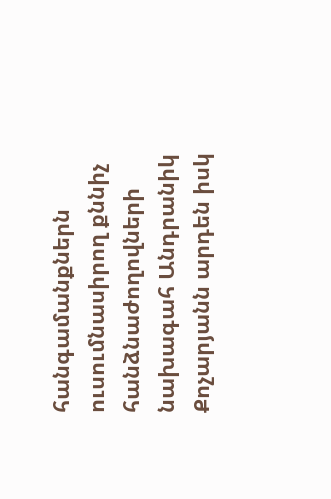հանգամանքներն ուսումնասիրող քննիչ հանձնաժողովների նախագահ Անդրանիկ Քոչարյանն արդեն իսկ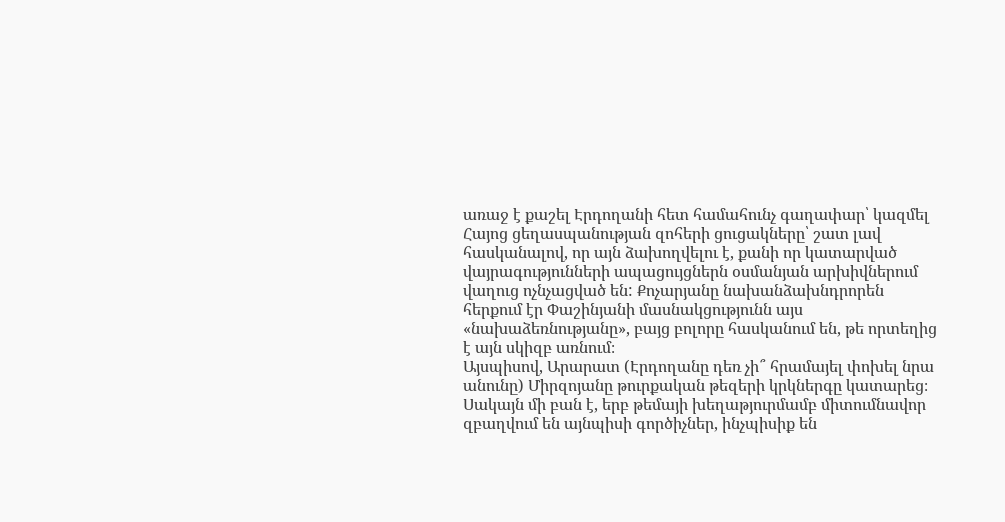առաջ է քաշել Էրդողանի հետ համահունչ գաղափար՝ կազմել Հայոց ցեղասպանության զոհերի ցուցակները՝ շատ լավ հասկանալով, որ այն ձախողվելու է, քանի որ կատարված վայրագությունների ապացույցներն օսմանյան արխիվներում վաղուց ոչնչացված են: Քոչարյանը նախանձախնդրորեն հերքում էր Փաշինյանի մասնակցությունն այս «նախաձեռնությանը», բայց բոլորը հասկանում են, թե որտեղից է այն սկիզբ առնում։
Այսպիսով, Արարատ (Էրդողանը դեռ չի՞ հրամայել փոխել նրա անունը) Միրզոյանը թուրքական թեզերի կրկներգը կատարեց։ Սակայն մի բան է, երբ թեմայի խեղաթյուրմամբ միտումնավոր զբաղվում են այնպիսի գործիչներ, ինչպիսիք են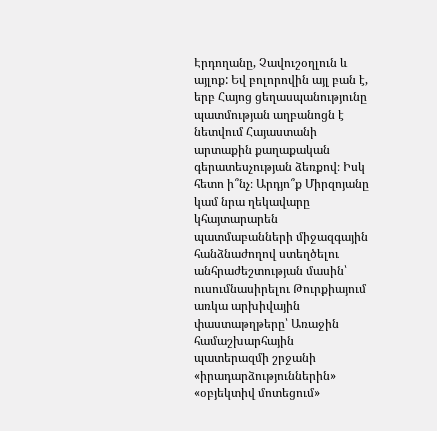Էրդողանը, Չավուշօղլուն և այլոք: Եվ բոլորովին այլ բան է, երբ Հայոց ցեղասպանությունը պատմության աղբանոցն է նետվում Հայաստանի արտաքին քաղաքական գերատեսչության ձեռքով։ Իսկ հետո ի՞նչ։ Արդյո՞ք Միրզոյանը կամ նրա ղեկավարը կհայտարարեն պատմաբանների միջազգային հանձնաժողով ստեղծելու անհրաժեշտության մասին՝ ուսումնասիրելու Թուրքիայում առկա արխիվային փաստաթղթերը՝ Առաջին համաշխարհային պատերազմի շրջանի «իրադարձություններին» «օբյեկտիվ մոտեցում»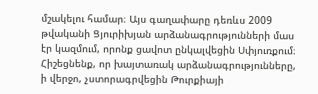մշակելու համար։ Այս գաղափարը դեռևս 2009 թվականի Ցյուրիխյան արձանագրությունների մաս էր կազմում, որոնք ցավոտ ընկալվեցին Սփյուռքում։ Հիշեցնենք, որ խայտառակ արձանագրությունները, ի վերջո, չստորագրվեցին Թուրքիայի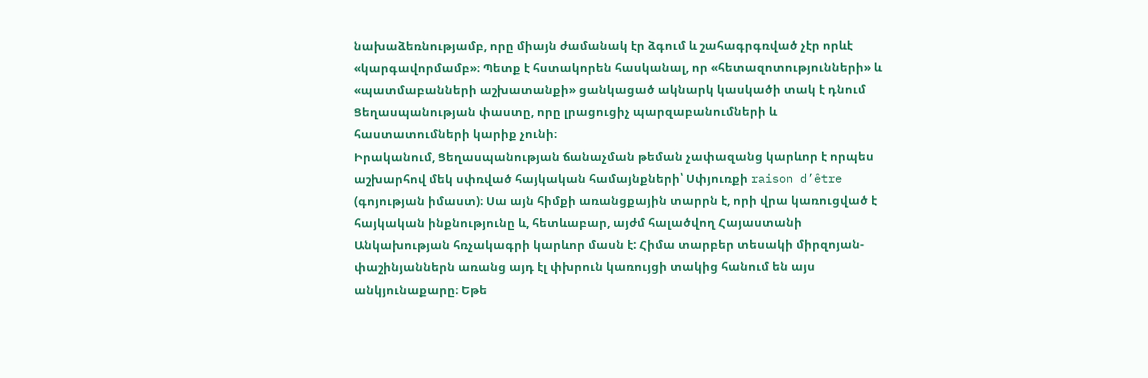նախաձեռնությամբ, որը միայն ժամանակ էր ձգում և շահագրգռված չէր որևէ «կարգավորմամբ»։ Պետք է հստակորեն հասկանալ, որ «հետազոտությունների» և «պատմաբանների աշխատանքի» ցանկացած ակնարկ կասկածի տակ է դնում Ցեղասպանության փաստը, որը լրացուցիչ պարզաբանումների և հաստատումների կարիք չունի։
Իրականում, Ցեղասպանության ճանաչման թեման չափազանց կարևոր է որպես աշխարհով մեկ սփռված հայկական համայնքների՝ Սփյուռքի raison d’être (գոյության իմաստ)։ Սա այն հիմքի առանցքային տարրն է, որի վրա կառուցված է հայկական ինքնությունը և, հետևաբար, այժմ հալածվող Հայաստանի Անկախության հռչակագրի կարևոր մասն է: Հիմա տարբեր տեսակի միրզոյան-փաշինյաններն առանց այդ էլ փխրուն կառույցի տակից հանում են այս անկյունաքարը։ Եթե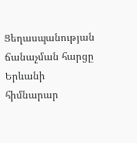Ցեղասպանության ճանաչման հարցը Երևանի հիմնարար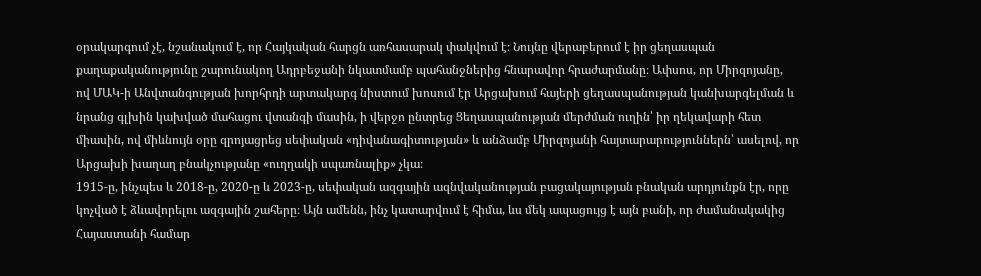օրակարգում չէ, նշանակում է, որ Հայկական հարցն առհասարակ փակվում է։ Նույնը վերաբերում է իր ցեղասպան քաղաքականությունը շարունակող Ադրբեջանի նկատմամբ պահանջներից հնարավոր հրաժարմանը։ Ափսոս, որ Միրզոյանը, ով ՄԱԿ-ի Անվտանգության խորհրդի արտակարգ նիստում խոսում էր Արցախում հայերի ցեղասպանության կանխարգելման և նրանց գլխին կախված մահացու վտանգի մասին, ի վերջո ընտրեց Ցեղասպանության մերժման ուղին՝ իր ղեկավարի հետ միասին, ով միևնույն օրը զրոյացրեց սեփական «դիվանագիտության» և անձամբ Միրզոյանի հայտարարություններն՝ ասելով, որ Արցախի խաղաղ բնակչությանը «ուղղակի սպառնալիք» չկա։
1915-ը, ինչպես և 2018-ը, 2020-ը և 2023-ը, սեփական ազգային ազնվականության բացակայության բնական արդյունքն էր, որը կոչված է ձևավորելու ազգային շահերը։ Այն ամենն, ինչ կատարվում է հիմա, ևս մեկ ապացույց է այն բանի, որ ժամանակակից Հայաստանի համար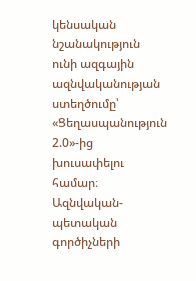կենսական նշանակություն ունի ազգային ազնվականության ստեղծումը՝ «Ցեղասպանություն 2.0»-ից խուսափելու համար։ Ազնվական-պետական գործիչների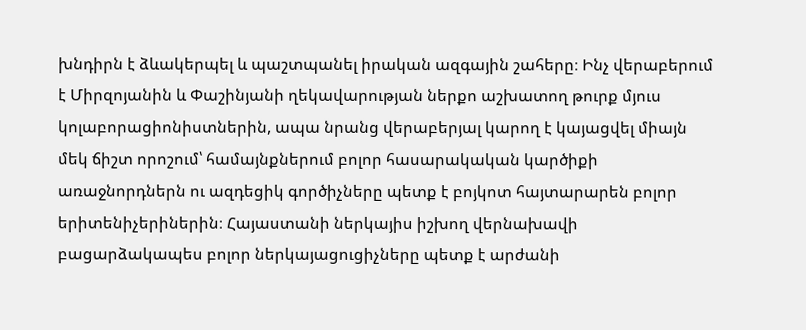խնդիրն է ձևակերպել և պաշտպանել իրական ազգային շահերը։ Ինչ վերաբերում է Միրզոյանին և Փաշինյանի ղեկավարության ներքո աշխատող թուրք մյուս կոլաբորացիոնիստներին, ապա նրանց վերաբերյալ կարող է կայացվել միայն մեկ ճիշտ որոշում՝ համայնքներում բոլոր հասարակական կարծիքի առաջնորդներն ու ազդեցիկ գործիչները պետք է բոյկոտ հայտարարեն բոլոր երիտենիչերիներին։ Հայաստանի ներկայիս իշխող վերնախավի բացարձակապես բոլոր ներկայացուցիչները պետք է արժանի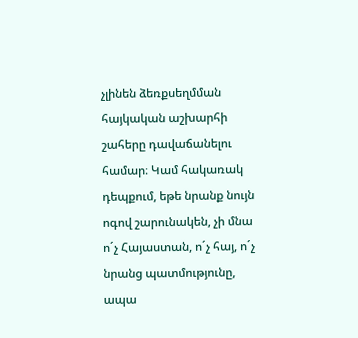չլինեն ձեռքսեղմման հայկական աշխարհի շահերը դավաճանելու համար։ Կամ հակառակ դեպքում, եթե նրանք նույն ոգով շարունակեն, չի մնա ո´չ Հայաստան, ո´չ հայ, ո´չ նրանց պատմությունը, ապա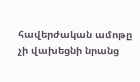հավերժական ամոթը չի վախեցնի նրանց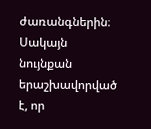ժառանգներին։ Սակայն նույնքան երաշխավորված է, որ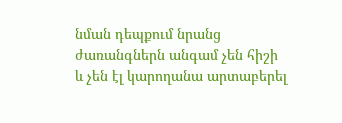նման դեպքում նրանց ժառանգներն անգամ չեն հիշի և չեն էլ կարողանա արտաբերել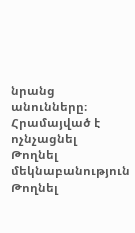նրանց անունները։
Հրամայված է ոչնչացնել
Թողնել մեկնաբանություն
Թողնել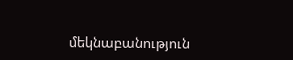մեկնաբանություն